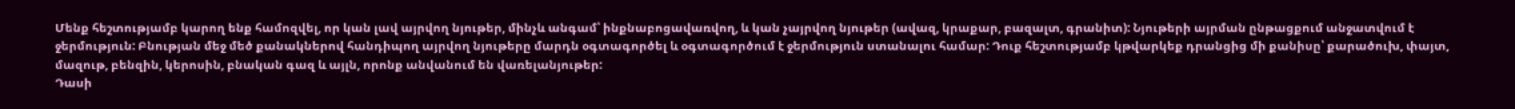Մենք հեշտությամբ կարող ենք համոզվել, որ կան լավ այրվող նյութեր, մինչև անգամ՝ ինքնաբոցավառվող, և կան չայրվող նյութեր (ավազ, կրաքար, բազալտ, գրանիտ): Նյութերի այրման ընթացքում անջատվում է ջերմություն: Բնության մեջ մեծ քանակներով հանդիպող այրվող նյութերը մարդն օգտագործել և օգտագործում է ջերմություն ստանալու համար: Դուք հեշտությամբ կթվարկեք դրանցից մի քանիսը՝ քարածուխ, փայտ, մազութ, բենզին, կերոսին, բնական գազ և այլն, որոնք անվանում են վառելանյութեր:
Դասի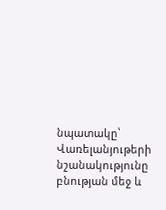նպատակը՝
Վառելանյութերի նշանակությունը բնության մեջ և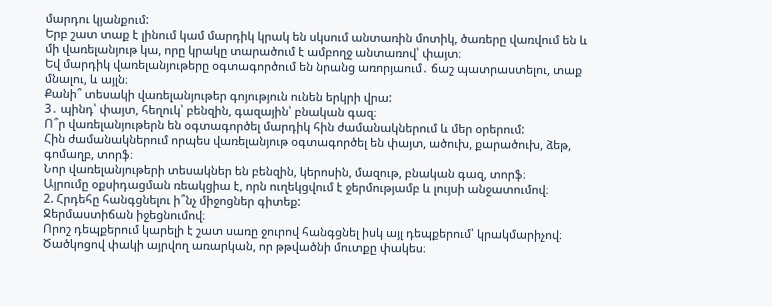մարդու կյանքում:
Երբ շատ տաք է լինում կամ մարդիկ կրակ են սկսում անտառին մոտիկ, ծառերը վառվում են և մի վառելանյութ կա, որը կրակը տարածում է ամբողջ անտառով՝ փայտ։
Եվ մարդիկ վառելանյութերը օգտագործում են նրանց առորյաում․ ճաշ պատրաստելու, տաք մնալու, և այլն։
Քանի՞ տեսակի վառելանյութեր գոյություն ունեն երկրի վրա:
3․ պինդ՝ փայտ, հեղուկ՝ բենզին, գազային՝ բնական գազ։
Ո՞ր վառելանյութերն են օգտագործել մարդիկ հին ժամանակներում և մեր օրերում:
Հին ժամանակներում որպես վառելանյութ օգտագործել են փայտ, ածուխ, քարածուխ, ձեթ, գոմաղբ, տորֆ։
Նոր վառելանյութերի տեսակներ են բենզին, կերոսին, մազութ, բնական գազ, տորֆ։
Այրումը օքսիդացման ռեակցիա է, որն ուղեկցվում է ջերմությամբ և լույսի անջատումով։
2. Հրդեհը հանգցնելու ի՞նչ միջոցներ գիտեք:
Ջերմաստիճան իջեցնումով։
Որոշ դեպքերում կարելի է շատ սառը ջուրով հանգցնել իսկ այլ դեպքերում՝ կրակմարիչով։
Ծածկոցով փակի այրվող առարկան, որ թթվածնի մուտքը փակես։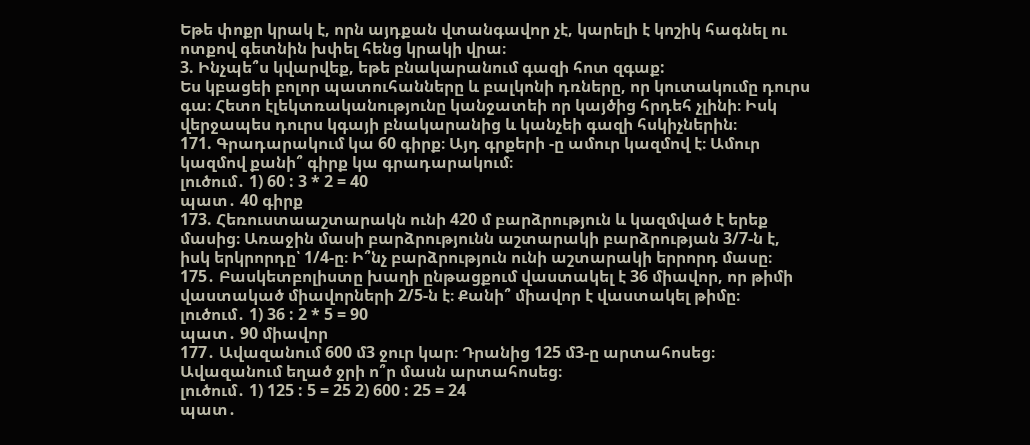Եթե փոքր կրակ է, որն այդքան վտանգավոր չէ, կարելի է կոշիկ հագնել ու ոտքով գետնին խփել հենց կրակի վրա։
3. Ինչպե՞ս կվարվեք, եթե բնակարանում գազի հոտ զգաք:
Ես կբացեի բոլոր պատուհանները և բալկոնի դռները, որ կուտակումը դուրս գա։ Հետո էլեկտռականությունը կանջատեի որ կայծից հրդեհ չլինի։ Իսկ վերջապես դուրս կգայի բնակարանից և կանչեի գազի հսկիչներին։
171. Գրադարակում կա 60 գիրք։ Այդ գրքերի -ը ամուր կազմով է։ Ամուր կազմով քանի՞ գիրք կա գրադարակում։
լուծում․ 1) 60 : 3 * 2 = 40
պատ․ 40 գիրք
173. Հեռուստաաշտարակն ունի 420 մ բարձրություն և կազմված է երեք մասից։ Առաջին մասի բարձրությունն աշտարակի բարձրության 3/7-ն է, իսկ երկրորդը՝ 1/4-ը։ Ի՞նչ բարձրություն ունի աշտարակի երրորդ մասը։
175․ Բասկետբոլիստը խաղի ընթացքում վաստակել է 36 միավոր, որ թիմի վաստակած միավորների 2/5-ն է։ Քանի՞ միավոր է վաստակել թիմը։
լուծում․ 1) 36 : 2 * 5 = 90
պատ․ 90 միավոր
177․ Ավազանում 600 մ3 ջուր կար։ Դրանից 125 մ3-ը արտահոսեց։ Ավազանում եղած ջրի ո՞ր մասն արտահոսեց։
լուծում․ 1) 125 : 5 = 25 2) 600 : 25 = 24
պատ․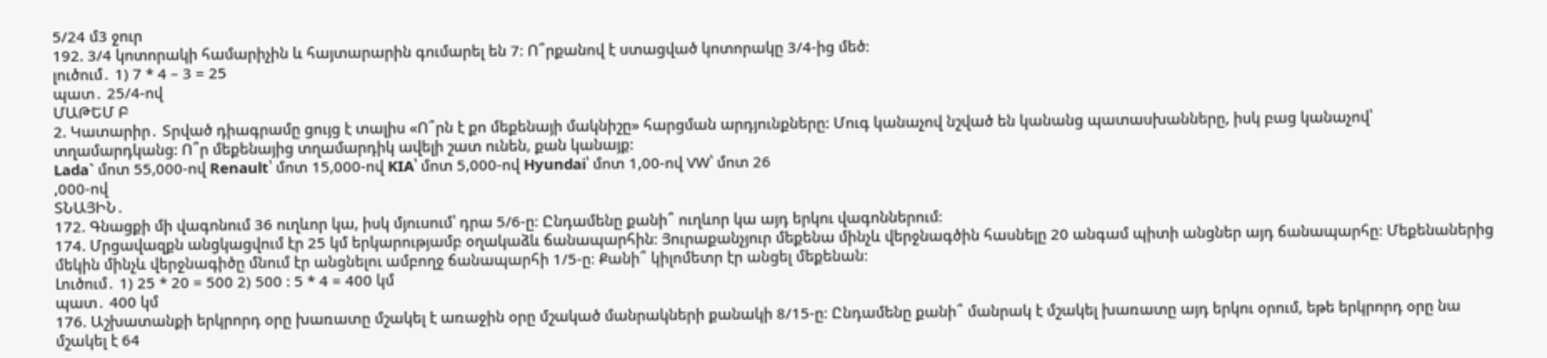5/24 մ3 ջուր
192. 3/4 կոտորակի համարիչին և հայտարարին գումարել են 7։ Ո՞րքանով է ստացված կոտորակը 3/4-ից մեծ։
լուծում․ 1) 7 * 4 – 3 = 25
պատ․ 25/4-ով
ՄԱԹԵՄ Բ
2. Կատարիր․ Տրված դիագրամը ցույց է տալիս «Ո՞րն է քո մեքենայի մակնիշը» հարցման արդյունքները: Մուգ կանաչով նշված են կանանց պատասխանները, իսկ բաց կանաչով՝ տղամարդկանց: Ո՞ր մեքենայից տղամարդիկ ավելի շատ ունեն, քան կանայք:
Lada` մոտ 55,000-ով Renault՝ մոտ 15,000-ով KIA՝ մոտ 5,000-ով Hyundai՝ մոտ 1,00-ով VW՝ մոտ 26
,000-ով
ՏՆԱՅԻՆ․
172. Գնացքի մի վագոնում 36 ուղևոր կա, իսկ մյուսում՝ դրա 5/6-ը։ Ընդամենը քանի՞ ուղևոր կա այդ երկու վագոններում։
174. Մրցավազքն անցկացվում էր 25 կմ երկարությամբ օղակաձև ճանապարհին։ Յուրաքանչյուր մեքենա մինչև վերջնագծին հասնելը 20 անգամ պիտի անցներ այդ ճանապարհը։ Մեքենաներից մեկին մինչև վերջնագիծը մնում էր անցնելու ամբողջ ճանապարհի 1/5-ը։ Քանի՞ կիլոմետր էր անցել մեքենան։
Լուծում․ 1) 25 * 20 = 500 2) 500 : 5 * 4 = 400 կմ
պատ․ 400 կմ
176. Աշխատանքի երկրորդ օրը խառատը մշակել է առաջին օրը մշակած մանրակների քանակի 8/15-ը։ Ընդամենը քանի՞ մանրակ է մշակել խառատը այդ երկու օրում, եթե երկրորդ օրը նա մշակել է 64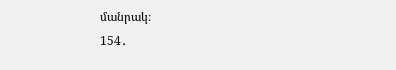մանրակ։
154․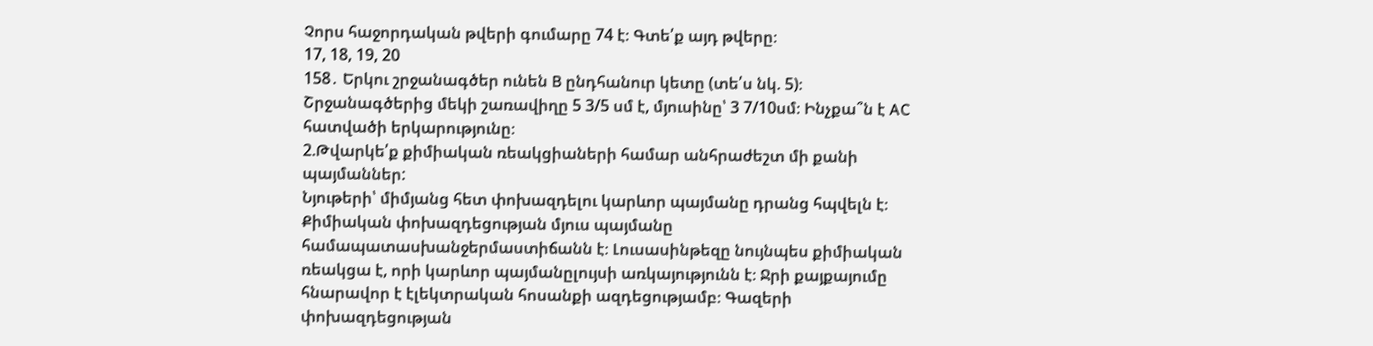Չորս հաջորդական թվերի գումարը 74 է։ Գտե՛ք այդ թվերը։
17, 18, 19, 20
158․ Երկու շրջանագծեր ունեն B ընդհանուր կետը (տե՛ս նկ. 5)։ Շրջանագծերից մեկի շառավիղը 5 3/5 սմ է, մյուսինը՝ 3 7/10սմ։ Ինչքա՞ն է AC հատվածի երկարությունը։
2.Թվարկե՛ք քիմիական ռեակցիաների համար անհրաժեշտ մի քանի պայմաններ:
Նյութերի՝ միմյանց հետ փոխազդելու կարևոր պայմանը դրանց հպվելն է։ Քիմիական փոխազդեցության մյուս պայմանը համապատասխանջերմաստիճանն է։ Լուսասինթեզը նույնպես քիմիական ռեակցա է, որի կարևոր պայմանըլույսի առկայությունն է։ Ջրի քայքայումը հնարավոր է էլեկտրական հոսանքի ազդեցությամբ։ Գազերի փոխազդեցության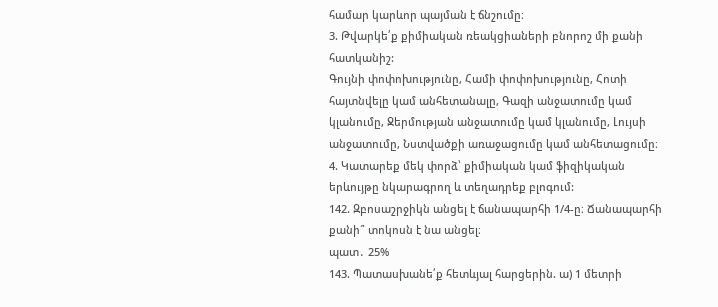համար կարևոր պայման է ճնշումը։
3. Թվարկե՛ք քիմիական ռեակցիաների բնորոշ մի քանի հատկանիշ:
Գույնի փոփոխությունը, Համի փոփոխությունը, Հոտի հայտնվելը կամ անհետանալը, Գազի անջատումը կամ կլանումը, Ջերմության անջատումը կամ կլանումը, Լույսի անջատումը, Նստվածքի առաջացումը կամ անհետացումը։
4. Կատարեք մեկ փորձ՝ քիմիական կամ ֆիզիկական երևույթը նկարագրող և տեղադրեք բլոգում:
142. Զբոսաշրջիկն անցել է ճանապարհի 1/4-ը։ Ճանապարհի քանի՞ տոկոսն է նա անցել։
պատ․ 25%
143. Պատասխանե՛ք հետևյալ հարցերին. ա) 1 մետրի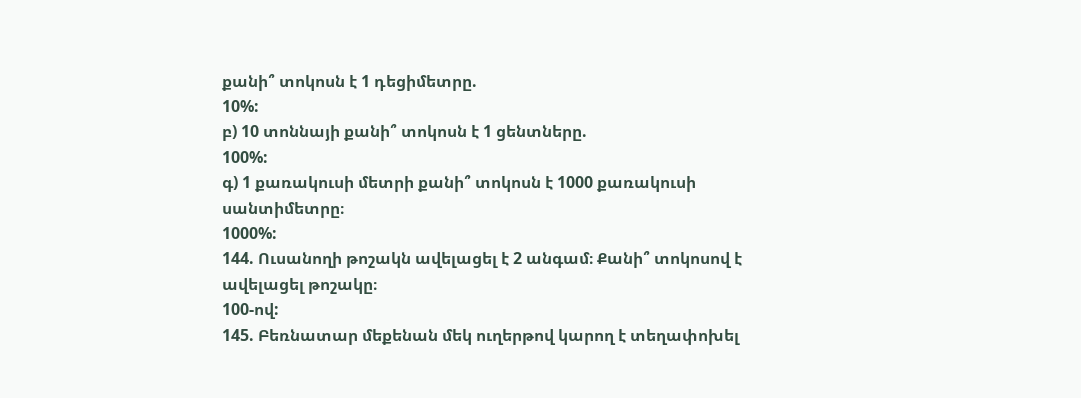քանի՞ տոկոսն է 1 դեցիմետրը.
10%:
բ) 10 տոննայի քանի՞ տոկոսն է 1 ցենտները.
100%:
գ) 1 քառակուսի մետրի քանի՞ տոկոսն է 1000 քառակուսի սանտիմետրը։
1000%:
144. Ուսանողի թոշակն ավելացել է 2 անգամ։ Քանի՞ տոկոսով է ավելացել թոշակը։
100-ով:
145. Բեռնատար մեքենան մեկ ուղերթով կարող է տեղափոխել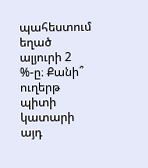պահեստում եղած ալյուրի 2 %-ը։ Քանի՞ ուղերթ պիտի կատարի այդ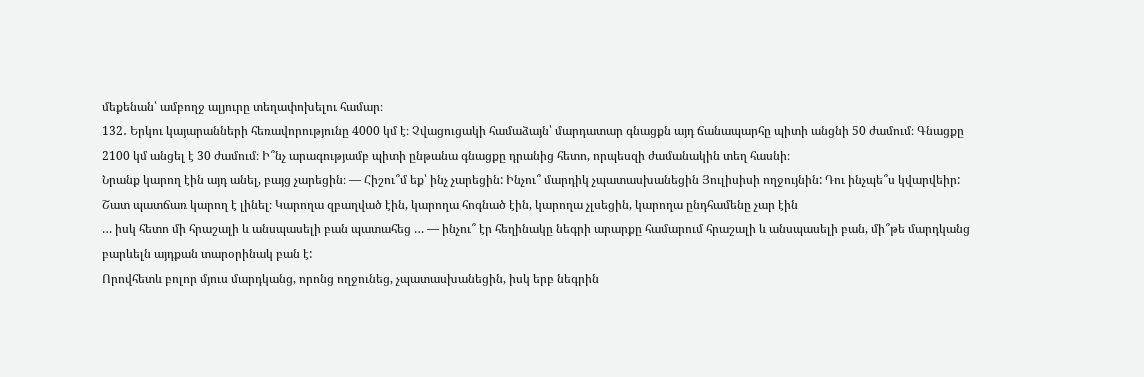մեքենան՝ ամբողջ ալյուրը տեղափոխելու համար։
132․ Երկու կայարանների հեռավորությունը 4000 կմ է։ Չվացուցակի համաձայն՝ մարդատար գնացքն այդ ճանապարհը պիտի անցնի 50 ժամում։ Գնացքը 2100 կմ անցել է 30 ժամում։ Ի՞նչ արագությամբ պիտի ընթանա գնացքը դրանից հետո, որպեսզի ժամանակին տեղ հասնի։
Նրանք կարող էին այդ անել, բայց չարեցին։ — Հիշու՞մ եք՝ ինչ չարեցին: Ինչու՞ մարդիկ չպատասխանեցին Յուլիսիսի ողջույնին: Դու ինչպե՞ս կվարվեիր:
Շատ պատճառ կարող է լինել։ Կարողա զբաղված էին, կարողա հոգնած էին, կարողա չլսեցին, կարողա ընդհամենը չար էին
… իսկ հետո մի հրաշալի և անսպասելի բան պատահեց … — ինչու՞ էր հեղինակը նեգրի արարքը համարում հրաշալի և անսպասելի բան, մի՞թե մարդկանց բարևելն այդքան տարօրինակ բան է:
Որովհետև բոլոր մյուս մարդկանց, որոնց ողջունեց, չպատասխանեցին, իսկ երբ նեգրին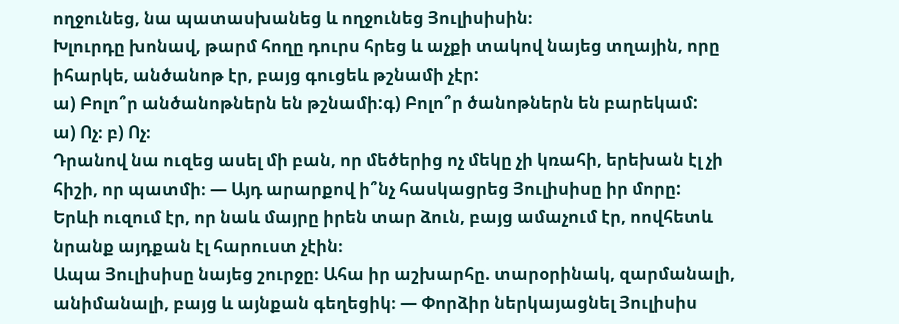ողջունեց, նա պատասխանեց և ողջունեց Յուլիսիսին։
Խլուրդը խոնավ, թարմ հողը դուրս հրեց և աչքի տակով նայեց տղային, որը իհարկե, անծանոթ էր, բայց գուցեև թշնամի չէր:
ա) Բոլո՞ր անծանոթներն են թշնամի:գ) Բոլո՞ր ծանոթներն են բարեկամ:
ա) Ոչ։ բ) Ոչ։
Դրանով նա ուզեց ասել մի բան, որ մեծերից ոչ մեկը չի կռահի, երեխան էլ չի հիշի, որ պատմի։ — Այդ արարքով ի՞նչ հասկացրեց Յուլիսիսը իր մորը:
Երևի ուզում էր, որ նաև մայրը իրեն տար ձուն, բայց ամաչում էր, ոովհետև նրանք այդքան էլ հարուստ չէին։
Ապա Յուլիսիսը նայեց շուրջը։ Ահա իր աշխարհը. տարօրինակ, զարմանալի, անիմանալի, բայց և այնքան գեղեցիկ։ — Փորձիր ներկայացնել Յուլիսիս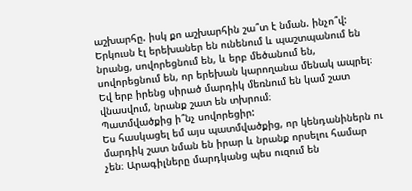աշխարհը. իսկ քո աշխարհին շա՞տ է նման. ինչո՞վ:
Երկուսն էլ երեխաներ են ունենում և պաշտպանում են նրանց, սովորեցնում են, և երբ մեծանում են, սովորեցնում են, որ երեխան կարողանա մենակ ապրել։ Եվ երբ իրենց սիրած մարդիկ մեռնում են կամ շատ վնասվում, նրանք շատ են տխրում։
Պատմվածքից ի՞նչ սովորեցիր:
Ես հասկացել եմ այս պատմվածքից, որ կենդանիներն ու մարդիկ շատ նման են իրար և նրանք որսելու համար չեն։ Արագիլները մարդկանց պես ուզում են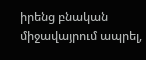իրենց բնական միջավայրում ապրել,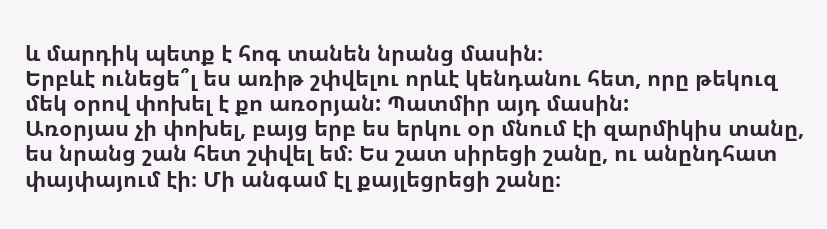և մարդիկ պետք է հոգ տանեն նրանց մասին։
Երբևէ ունեցե՞լ ես առիթ շփվելու որևէ կենդանու հետ, որը թեկուզ մեկ օրով փոխել է քո առօրյան: Պատմիր այդ մասին:
Առօրյաս չի փոխել, բայց երբ ես երկու օր մնում էի զարմիկիս տանը, ես նրանց շան հետ շփվել եմ։ Ես շատ սիրեցի շանը, ու անընդհատ փայփայում էի։ Մի անգամ էլ քայլեցրեցի շանը։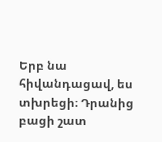Երբ նա հիվանդացավ, ես տխրեցի։ Դրանից բացի շատ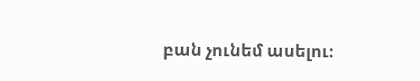բան չունեմ ասելու։